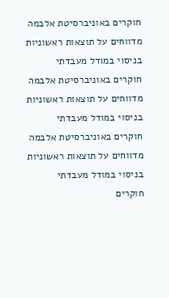חוקרים באוניברסיטת אלבמה מדווחים על תוצאות ראשוניות בניסוי במודל מעבדתי
חוקרים באוניברסיטת אלבמה מדווחים על תוצאות ראשוניות בניסוי במודל מעבדתי
חוקרים באוניברסיטת אלבמה מדווחים על תוצאות ראשוניות בניסוי במודל מעבדתי
חוקרים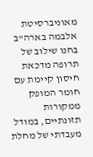מאוניברסיטת אלבמה בארה"ב בחנו שילוב של תרופה מדכאת חיסון קיימת עם חומר המופק ממקורות תזונתיים, במודל מעבדתי של מחלת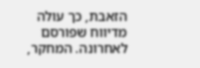הזאבת, כך עולה מדיווח שפורסם לאחרונה. המחקר,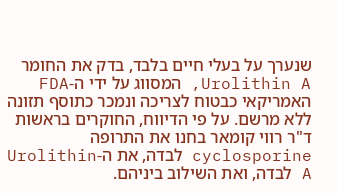שנערך על בעלי חיים בלבד, בדק את החומר Urolithin A, המסווג על ידי ה-FDA האמריקאי כבטוח לצריכה ונמכר כתוסף תזונה ללא מרשם. על פי הדיווח, החוקרים בראשות ד"ר רווי קומאר בחנו את התרופה cyclosporine לבדה, את ה-Urolithin A לבדה, ואת השילוב ביניהם.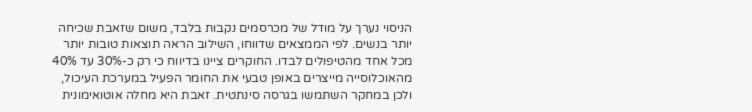הניסוי נערך על מודל של מכרסמים נקבות בלבד, משום שזאבת שכיחה יותר בנשים. לפי הממצאים שדווחו, השילוב הראה תוצאות טובות יותר מכל אחד מהטיפולים לבדו. החוקרים ציינו בדיווח כי רק כ-30% עד 40% מהאוכלוסייה מייצרים באופן טבעי את החומר הפעיל במערכת העיכול, ולכן במחקר השתמשו בגרסה סינתטית. זאבת היא מחלה אוטואימונית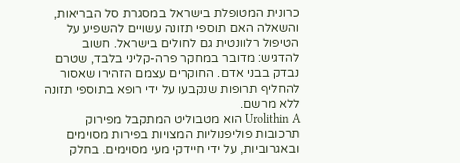כרונית המטופלת בישראל במסגרת סל הבריאות, והשאלה האם תוספי תזונה עשויים להשפיע על הטיפול רלוונטית גם לחולים בישראל. חשוב להדגיש: מדובר במחקר פרה-קליני בלבד, שטרם נבדק בבני אדם. החוקרים עצמם הזהירו שאסור להחליף תרופות שנקבעו על ידי רופא בתוספי תזונה ללא מרשם.
Urolithin A הוא מטבוליט המתקבל מפירוק תרכובות פוליפנוליות המצויות בפירות מסוימים ובאגרוביות, על ידי חיידקי מעי מסוימים. בחלק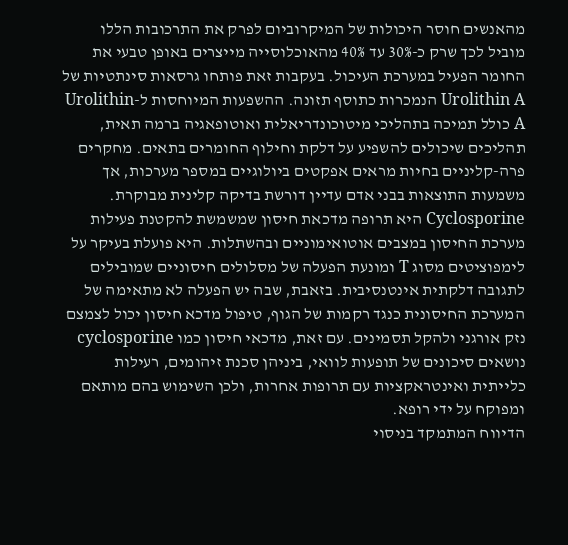מהאנשים חוסר היכולות של המיקרוביום לפרק את התרכובות הללו מוביל לכך שרק כ-30% עד 40% מהאוכלוסייה מייצרים באופן טבעי את החומר הפעיל במערכת העיכול. בעקבות זאת פותחו גרסאות סינתטיות של Urolithin A הנמכרות כתוסף תזונה. ההשפעות המיוחסות ל-Urolithin A כולל תמיכה בתהליכי מיטוכונדריאלית ואוטופאגיה ברמה תאית, תהליכים שיכולים להשפיע על דלקת וחילוף החומרים בתאים. מחקרים פרה-קליניים בחיות מראים אפקטים ביולוגיים במספר מערכות, אך משמעות התוצאות בבני אדם עדיין דורשת בדיקה קלינית מבוקרת.
Cyclosporine היא תרופה מדכאת חיסון שמשמשת להקטנת פעילות מערכת החיסון במצבים אוטואימוניים ובהשתלות. היא פועלת בעיקר על לימפוציטים מסוג T ומונעת הפעלה של מסלולים חיסוניים שמובילים לתגובה דלקתית אינטנסיבית. בזאבת, שבה יש הפעלה לא מתאימה של המערכת החיסונית כנגד רקמות של הגוף, טיפול מדכא חיסון יכול לצמצם נזק אורגני ולהקל תסמינים. עם זאת, מדכאי חיסון כמו cyclosporine נושאים סיכונים של תופעות לוואי, ביניהן סכנת זיהומים, רעילות כלייתית ואינטראקציות עם תרופות אחרות, ולכן השימוש בהם מותאם ומפוקח על ידי רופא.
הדיווח המתמקד בניסוי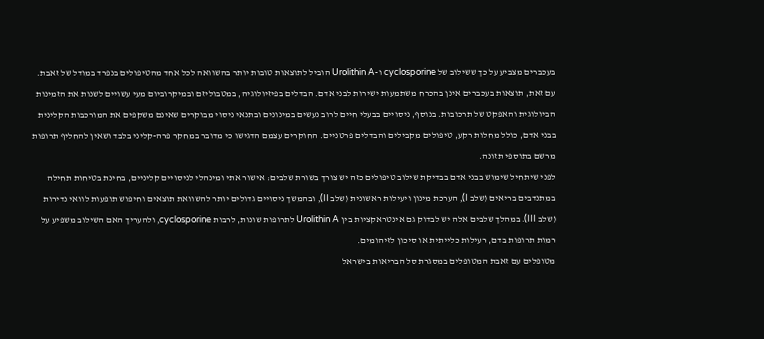בעכברים מצביע על כך ששילוב של cyclosporine ו-Urolithin A הוביל לתוצאות טובות יותר בהשוואה לכל אחד מהטיפולים בנפרד במודל של זאבת. עם זאת, תוצאות בעכברים אינן בהכרח משתמעות ישירות לבני אדם. הבדלים בפיזיולוגיה, במטבוליזם ובמיקרוביום מעי עשויים לשנות את הזמינות הביולוגית והאפקט של תרכובות. בנוסף, ניסויים בבעלי חיים לרוב נעשים במינונים ובתנאי ניסוי מבוקרים שאינם משקפים את המורכבות הקלינית בבני אדם, כולל מחלות רקע, טיפולים מקבילים והבדלים פרטניים. החוקרים עצמם הדגישו כי מדובר במחקר פרה-קליני בלבד ושאין להחליף תרופות מרשם בתוספי תזונה.
לפני שיתחיל שימוש בבני אדם בבדיקת שילוב טיפולים כזה יש צורך בשורת שלבים: אישור אתי ומינהלי לניסויים קליניים, בחינת בטיחות תחילה במתנדבים בריאים (שלב I), הערכת מינון ויעילות ראשונית (שלב II), ובהמשך ניסויים גדולים יותר להשוואת תוצאים וחיפוש תופעות לוואי נדירות (שלב III). במהלך שלבים אלה יש לבדוק גם אינטראקציות בין Urolithin A לתרופות שונות, לרבות cyclosporine, ולהעריך האם השילוב משפיע על רמות תרופות בדם, רעילות כלייתית או סיכון לזיהומים.
מטופלים עם זאבת המטופלים במסגרת סל הבריאות בישראל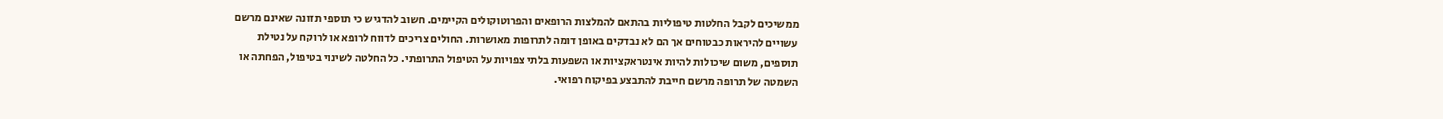ממשיכים לקבל החלטות טיפוליות בהתאם להמלצות הרופאים והפרוטוקולים הקיימים. חשוב להדגיש כי תוספי תזונה שאינם מרשם עשויים להיראות כבטוחים אך הם לא נבדקים באופן דומה לתרופות מאושרות. החולים צריכים לדווח לרופא או לרוקח על נטילת תוספים, משום שיכולות להיות אינטראקציות או השפעות בלתי צפויות על הטיפול התרופתי. כל החלטה לשינוי בטיפול, הפחתה או השמטה של תרופה מרשם חייבת להתבצע בפיקוח רפואי.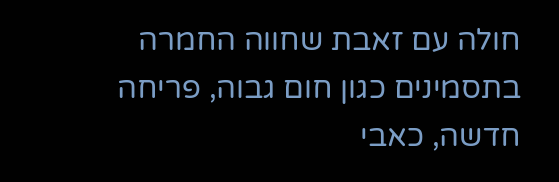חולה עם זאבת שחווה החמרה בתסמינים כגון חום גבוה, פריחה חדשה, כאבי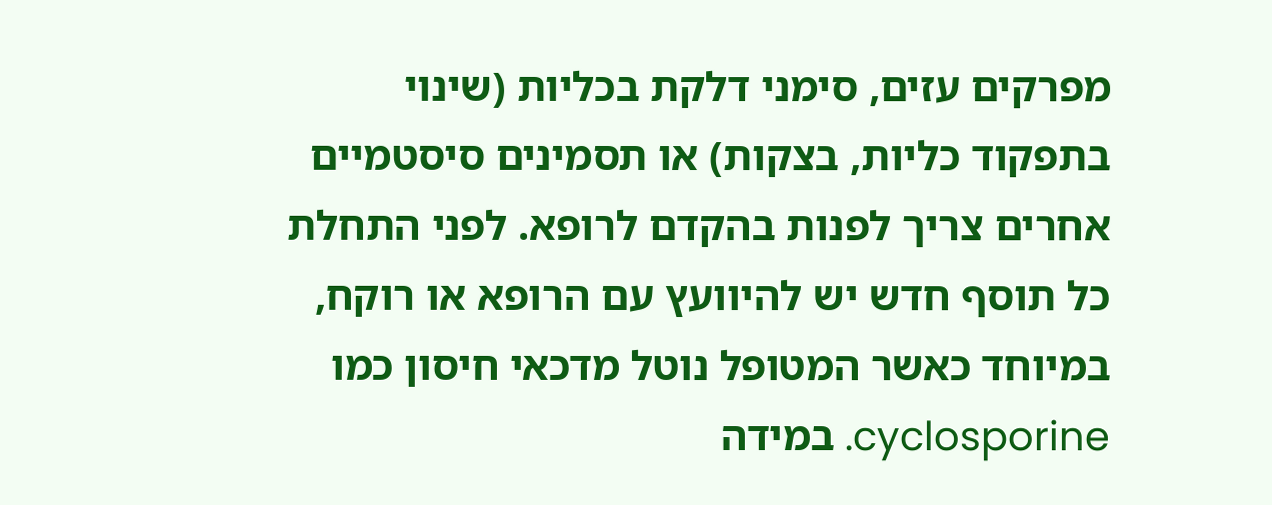מפרקים עזים, סימני דלקת בכליות (שינוי בתפקוד כליות, בצקות) או תסמינים סיסטמיים אחרים צריך לפנות בהקדם לרופא. לפני התחלת כל תוסף חדש יש להיוועץ עם הרופא או רוקח, במיוחד כאשר המטופל נוטל מדכאי חיסון כמו cyclosporine. במידה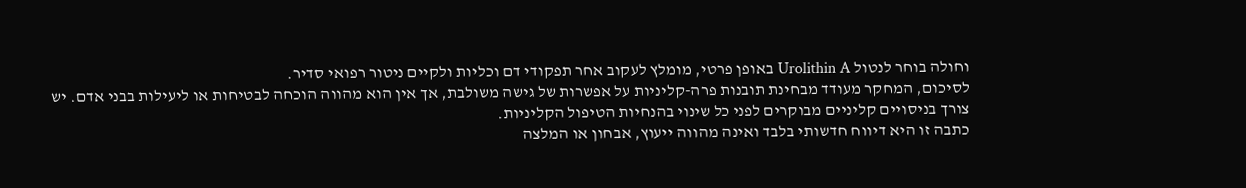וחולה בוחר לנטול Urolithin A באופן פרטי, מומלץ לעקוב אחר תפקודי דם וכליות ולקיים ניטור רפואי סדיר.
לסיכום, המחקר מעודד מבחינת תובנות פרה-קליניות על אפשרות של גישה משולבת, אך אין הוא מהווה הוכחה לבטיחות או ליעילות בבני אדם. יש צורך בניסויים קליניים מבוקרים לפני כל שינוי בהנחיות הטיפול הקליניות.
כתבה זו היא דיווח חדשותי בלבד ואינה מהווה ייעוץ, אבחון או המלצה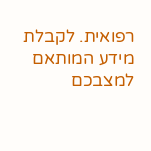רפואית. לקבלת מידע המותאם למצבכם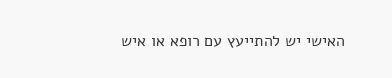האישי יש להתייעץ עם רופא או איש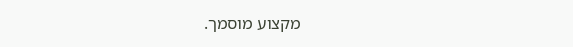מקצוע מוסמך.